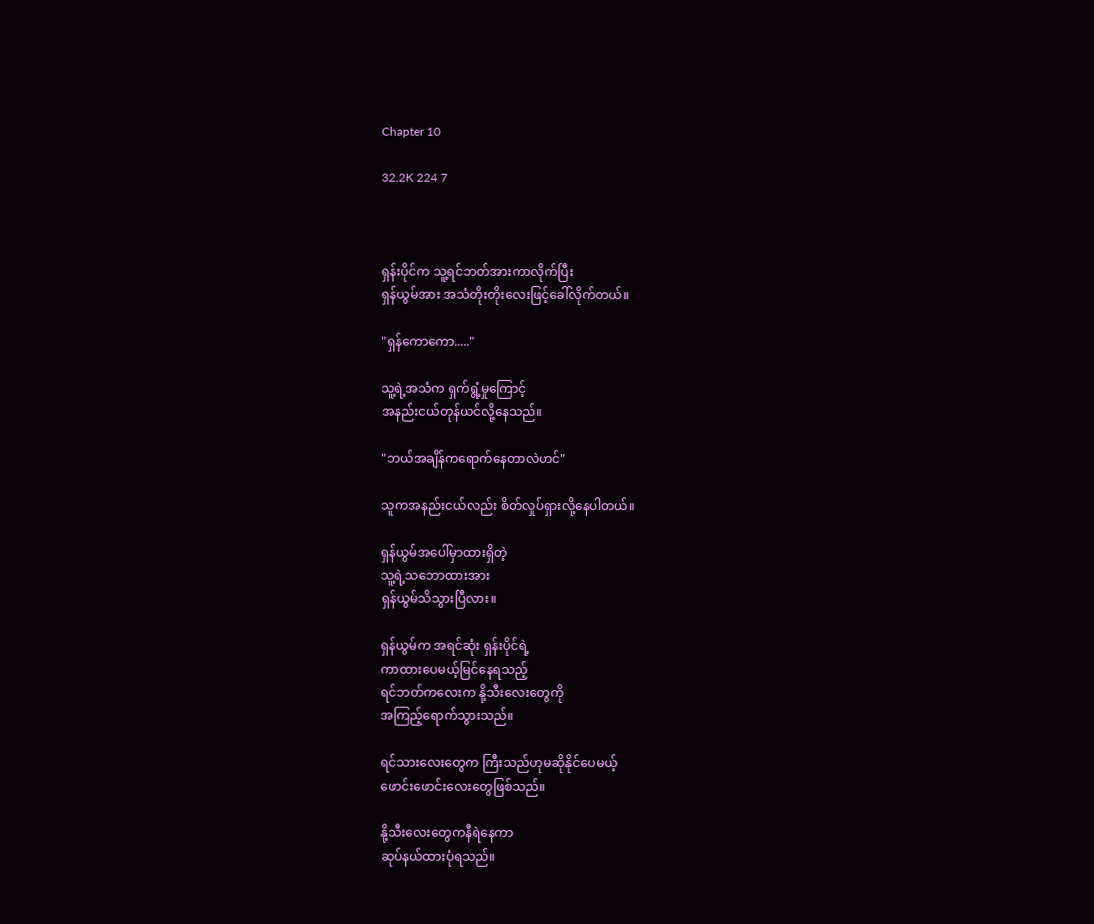Chapter 10

32.2K 224 7



ရှန်းပိုင်က သူ့ရင်ဘတ်အားကာလိုက်ပြီး
ရှန်ယွမ်အား အသံတိုးတိုးလေးဖြင့်ခေါ်လိုက်တယ်။

"ရှန်ကောကော....."

သူ့ရဲ့အသံက ရှက်ရွံ့မှုကြောင့်
အနည်းငယ်တုန်ယင်လို့နေသည်။

"ဘယ်အချိန်ကရောက်နေတာလဲဟင်"

သူကအနည်းငယ်လည်း စိတ်လှုပ်ရှားလို့နေပါတယ်။

ရှန်ယွမ်အပေါ်မှာထားရှိတဲ့
သူ့ရဲ့သဘောထားအား
ရှန်ယွမ်သိသွားပြီလား။

ရှန်ယွမ်က အရင်ဆုံး ရှန်းပိုင်ရဲ့
ကာထားပေမယ့်မြင်နေရသည့်
ရင်ဘတ်ကလေးက နို့သီးလေးတွေကို
အကြည့်ရောက်သွားသည်။

ရင်သားလေးတွေက ကြီးသည်ဟုမဆိုနိုင်ပေမယ့်
ဖောင်းဖောင်းလေးတွေဖြစ်သည်။

နို့သီးလေးတွေကနီရဲနေကာ
ဆုပ်နယ်ထားပုံရသည်။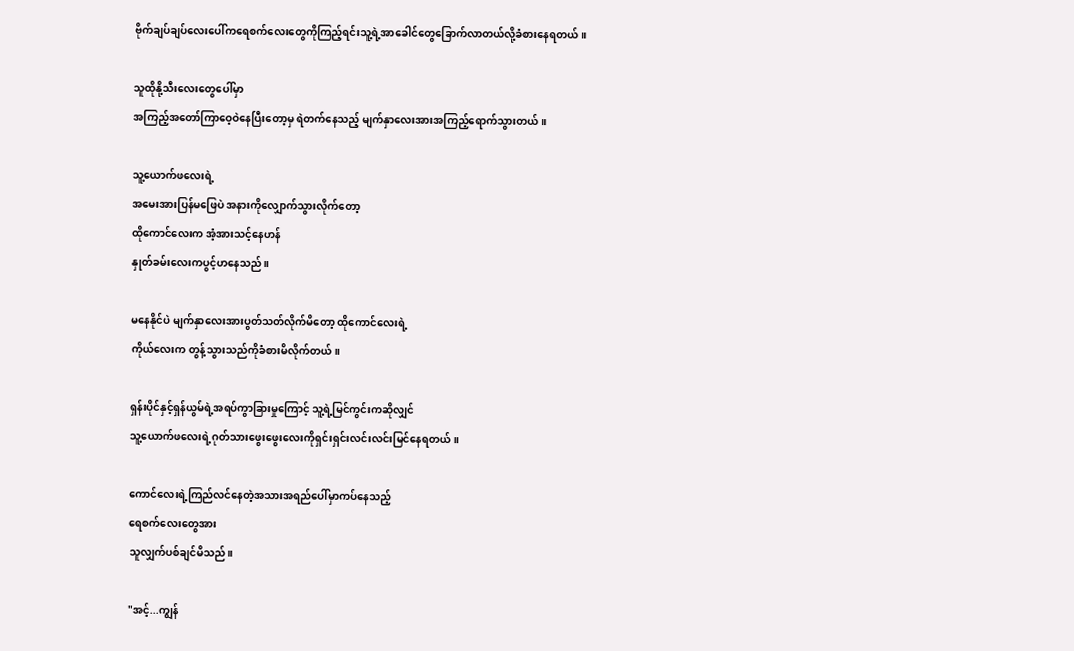ဗိုက်ချပ်ချပ်လေးပေါ်ကရေစက်လေးတွေကိုကြည့်ရင်းသူ့ရဲ့အာခေါင်တွေခြောက်လာတယ်လို့ခံစားနေရတယ်။

သူထိုနို့သီးလေးတွေပေါ်မှာ
အကြည့်အတော်ကြာဝေ့ဝဲနေပြီးတော့မှ ရဲတက်နေသည့် မျက်နှာလေးအားအကြည့်ရောက်သွားတယ်။

သူ့ယောက်ဖလေးရဲ့
အမေးအားပြန်မဖြေပဲ အနားကိုလျှောက်သွားလိုက်တော့
ထိုကောင်လေးက အံ့အားသင့်နေဟန်
နှုတ်ခမ်းလေးကပွင့်ဟနေသည်။

မနေနိုင်ပဲ မျက်နှာလေးအားပွတ်သတ်လိုက်မိတော့ ထိုကောင်လေးရဲ့
ကိုယ်လေးက တွန့်သွားသည်ကိုခံစားမိလိုက်တယ်။

ရှန်းပိုင်နှင့်ရှန်ယွမ်ရဲ့အရပ်ကွာခြားမှုကြောင့် သူ့ရဲ့မြင်ကွင်းကဆိုလျှင်
သူ့ယောက်ဖလေးရဲ့ဂုတ်သားဖွေးဖွေးလေးကိုရှင်းရှင်းလင်းလင်းမြင်နေရတယ်။

ကောင်လေးရဲ့ကြည်လင်နေတဲ့အသားအရည်ပေါ်မှာကပ်နေသည့်
ရေစက်လေးတွေအား
သူလျှက်ပစ်ချင်မိသည်။

"အင့်...ကျွန်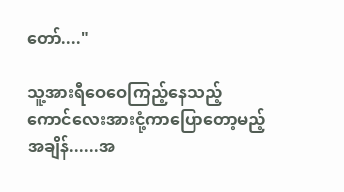တော်...."

သူ့အားရီဝေဝေကြည့်နေသည့်
ကောင်လေးအားငုံ့ကာပြောတော့မည့်အချိန်......အ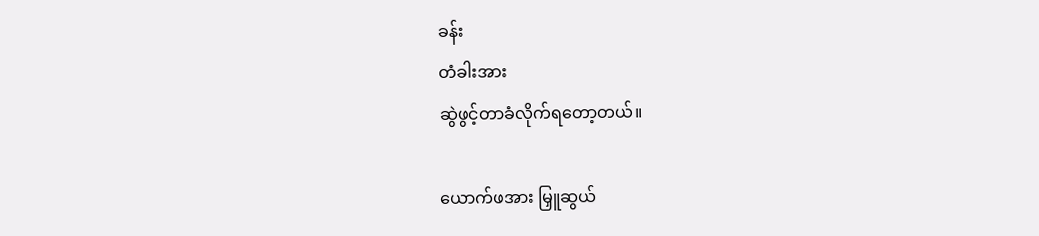ခန်း
တံခါးအား
ဆွဲဖွင့်တာခံလိုက်ရတော့တယ်။

ယောက်ဖအား မြှူဆွယ်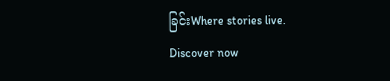ခြင်းWhere stories live. Discover now